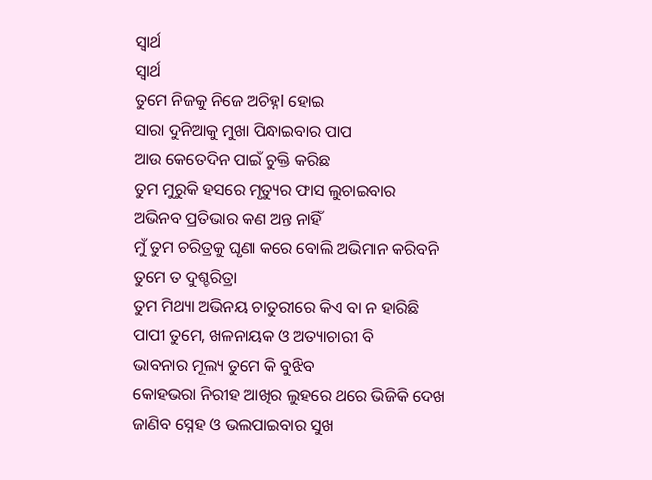ସ୍ୱାର୍ଥ
ସ୍ୱାର୍ଥ
ତୁମେ ନିଜକୁ ନିଜେ ଅଚିହ୍ନl ହୋଇ
ସାରା ଦୁନିଆକୁ ମୁଖା ପିନ୍ଧାଇବାର ପାପ
ଆଉ କେତେଦିନ ପାଇଁ ଚୁକ୍ତି କରିଛ
ତୁମ ମୁରୁକି ହସରେ ମୃତ୍ୟୁର ଫାସ ଲୁଚାଇବାର
ଅଭିନବ ପ୍ରତିଭାର କଣ ଅନ୍ତ ନାହିଁ
ମୁଁ ତୁମ ଚରିତ୍ରକୁ ଘୃଣା କରେ ବୋଲି ଅଭିମାନ କରିବନି
ତୁମେ ତ ଦୁଶ୍ଚରିତ୍ରା
ତୁମ ମିଥ୍ୟା ଅଭିନୟ ଚାତୁରୀରେ କିଏ ବା ନ ହାରିଛି
ପାପୀ ତୁମେ, ଖଳନାୟକ ଓ ଅତ୍ୟାଚାରୀ ବି
ଭାବନାର ମୂଲ୍ୟ ତୁମେ କି ବୁଝିବ
କୋହଭରା ନିରୀହ ଆଖିର ଲୁହରେ ଥରେ ଭିଜିକି ଦେଖ
ଜାଣିବ ସ୍ନେହ ଓ ଭଲପାଇବାର ସୁଖ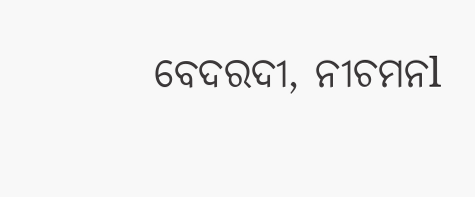ବେଦରଦୀ, ନୀଚମନl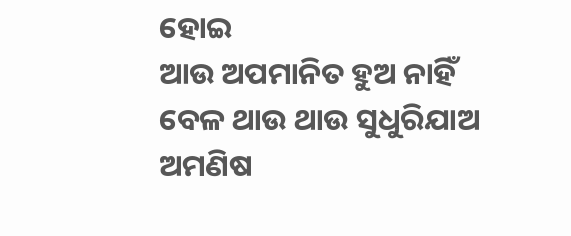ହୋଇ
ଆଉ ଅପମାନିତ ହୁଅ ନାହିଁ
ବେଳ ଥାଉ ଥାଉ ସୁଧୁରିଯାଅ
ଅମଣିଷ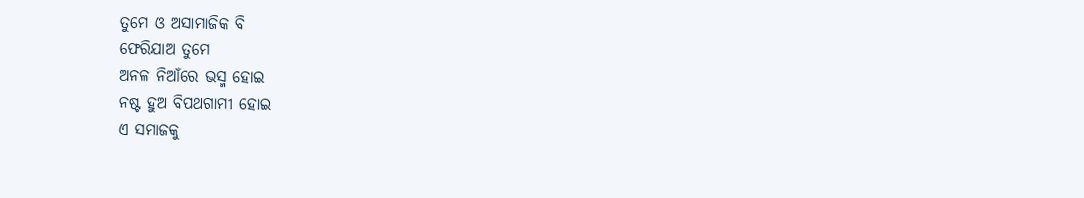ତୁମେ ଓ ଅସାମାଜିକ ବି
ଫେରିଯାଅ ତୁମେ
ଅନଳ ନିଆଁରେ ଭସ୍ମ ହୋଇ
ନଷ୍ଟ ହୁଅ ବିପଥଗାମୀ ହୋଇ
ଏ ସମାଜକୁ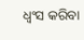ଧ୍ୱଂସ କରିବା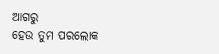ଆଗରୁ
ହେଉ ତୁମ ପରଲୋକ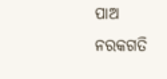ପାଅ ନରକଗତି